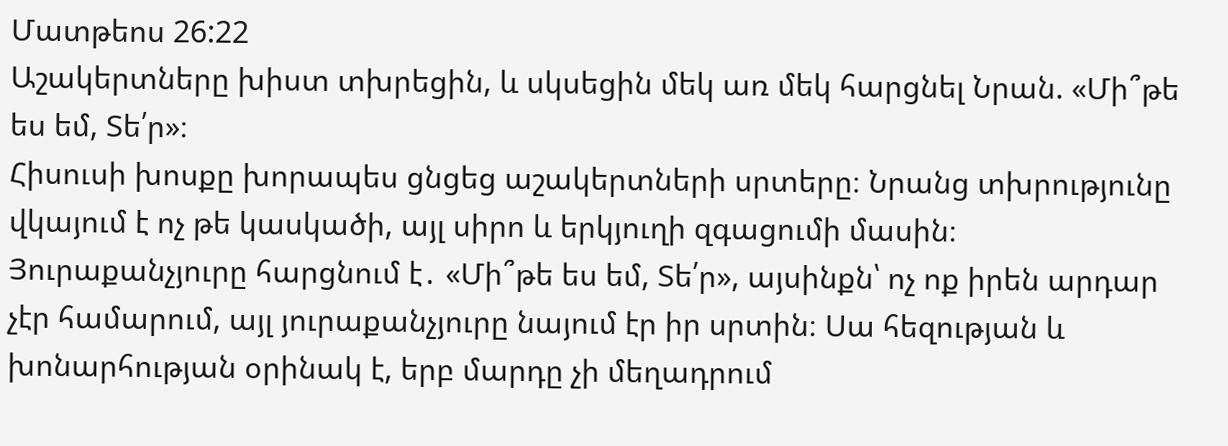Մատթեոս 26:22
Աշակերտները խիստ տխրեցին, և սկսեցին մեկ առ մեկ հարցնել Նրան. «Մի՞թե ես եմ, Տե՛ր»։
Հիսուսի խոսքը խորապես ցնցեց աշակերտների սրտերը։ Նրանց տխրությունը վկայում է ոչ թե կասկածի, այլ սիրո և երկյուղի զգացումի մասին։ Յուրաքանչյուրը հարցնում է․ «Մի՞թե ես եմ, Տե՛ր», այսինքն՝ ոչ ոք իրեն արդար չէր համարում, այլ յուրաքանչյուրը նայում էր իր սրտին։ Սա հեզության և խոնարհության օրինակ է, երբ մարդը չի մեղադրում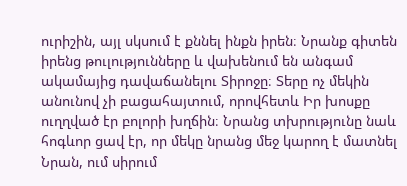ուրիշին, այլ սկսում է քննել ինքն իրեն։ Նրանք գիտեն իրենց թուլությունները և վախենում են անգամ ակամայից դավաճանելու Տիրոջը։ Տերը ոչ մեկին անունով չի բացահայտում, որովհետև Իր խոսքը ուղղված էր բոլորի խղճին։ Նրանց տխրությունը նաև հոգևոր ցավ էր, որ մեկը նրանց մեջ կարող է մատնել Նրան, ում սիրում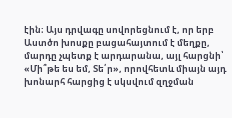էին։ Այս դրվագը սովորեցնում է, որ երբ Աստծո խոսքը բացահայտում է մեղքը, մարդը չպետք է արդարանա, այլ հարցնի՝ «Մի՞թե ես եմ, Տե՛ր», որովհետև միայն այդ խոնարհ հարցից է սկսվում զղջման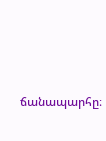ճանապարհը։